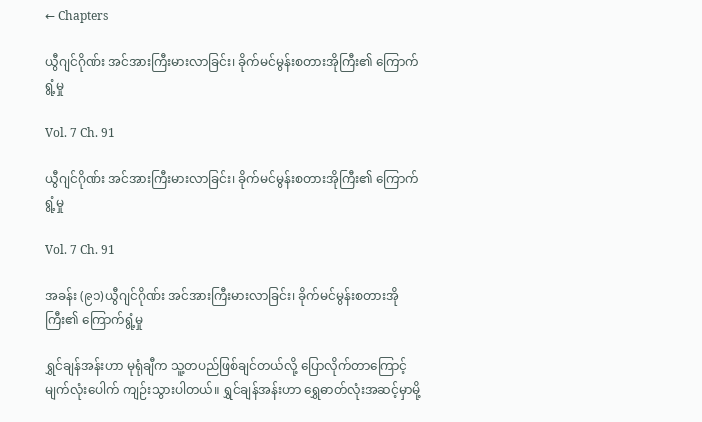← Chapters

ယွီဂျင်ဂိုဏ်း အင်အားကြီးမားလာခြင်း၊ ခိုက်မင်မွန်းစတားအိုကြီး၏ ကြောက်ရွံ့မှု

Vol. 7 Ch. 91

ယွီဂျင်ဂိုဏ်း အင်အားကြီးမားလာခြင်း၊ ခိုက်မင်မွန်းစတားအိုကြီး၏ ကြောက်ရွံ့မှု

Vol. 7 Ch. 91

အခန်း (၉၁)ယွီဂျင်ဂိုဏ်း အင်အားကြီးမားလာခြင်း၊ ခိုက်မင်မွန်းစတားအိုကြီး၏ ကြောက်ရွံ့မှု

ရွှင်ချန်အန်းဟာ မုရုံချီက သူ့တပည်ဖြစ်ချင်တယ်လို့ ပြောလိုက်တာကြောင့် မျက်လုံးပေါက် ကျဉ်းသွားပါတယ်။ ရွှင်ချန်အန်းဟာ ရွှေဓာတ်လုံးအဆင့်မှာမို့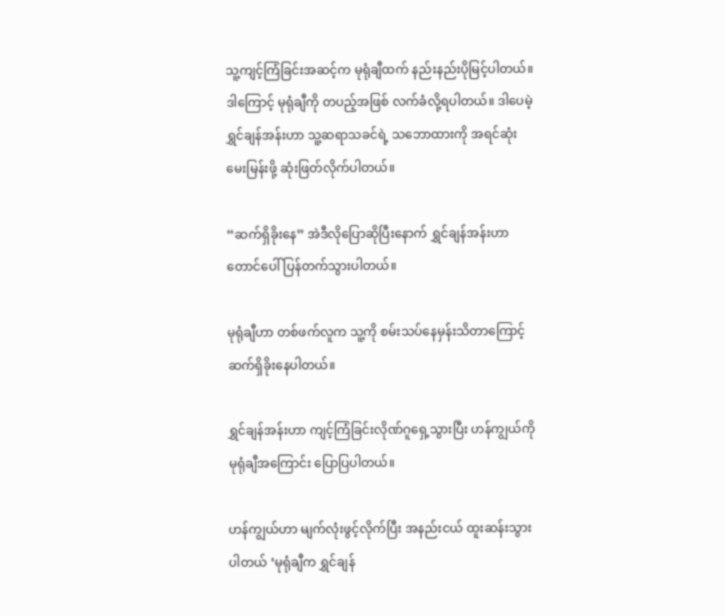သူ့ကျင့်ကြံခြင်းအဆင့်က မုရုံချီထက် နည်းနည်းပိုမြင့်ပါတယ်။ ဒါကြောင့် မုရုံချီကို တပည့်အဖြစ် လက်ခံလို့ရပါတယ်။ ဒါပေမဲ့ ရွှင်ချန်အန်းဟာ သူ့ဆရာသခင်ရဲ့ သဘောထားကို အရင်ဆုံးမေးမြန်းဖို့ ဆုံးဖြတ်လိုက်ပါတယ်။

“ဆက်ရှိခိုးနေ” အဲဒီလိုပြောဆိုပြီးနောက် ရွှင်ချန်အန်းဟာ တောင်ပေါ် ပြန်တက်သွားပါတယ်။

မုရုံချီဟာ တစ်ဖက်လူက သူ့ကို စမ်းသပ်နေမှန်းသိတာကြောင့် ဆက်ရှိခိုးနေပါတယ်။

ရွှင်ချန်အန်းဟာ ကျင့်ကြံခြင်းလိုဏ်ဂူရှေ့သွားပြီး ဟန်ကျွယ်ကို မုရုံချီအကြောင်း ပြောပြပါတယ်။

ဟန်ကျွယ်ဟာ မျက်လုံးဖွင့်လိုက်ပြီး အနည်းငယ် ထူးဆန်းသွားပါတယ် ‘မုရုံချီက ရွှင်ချန်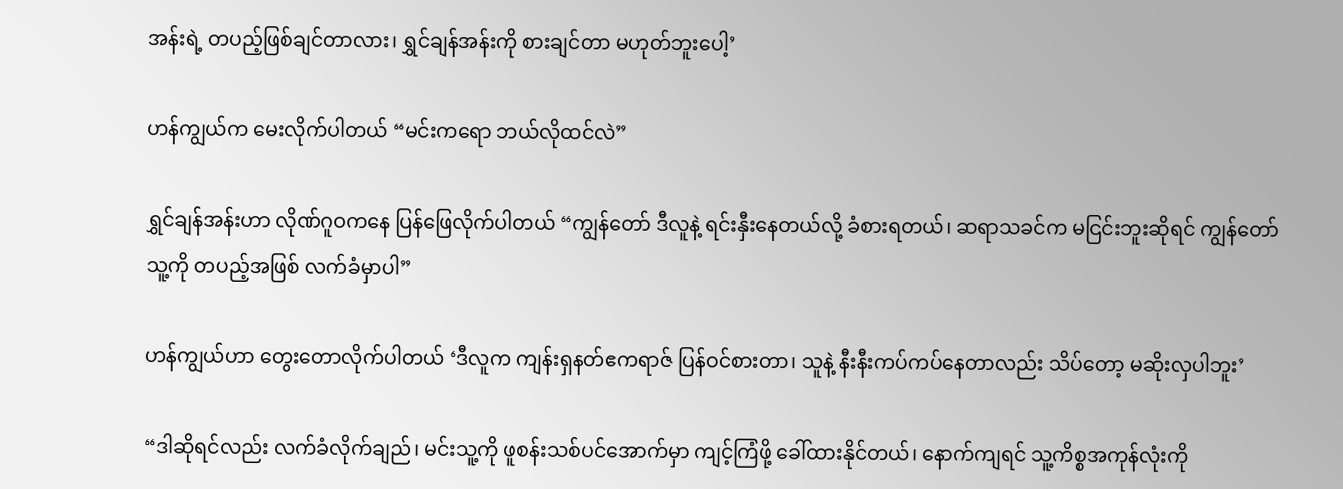အန်းရဲ့ တပည့်ဖြစ်ချင်တာလား၊ ရွှင်ချန်အန်းကို စားချင်တာ မဟုတ်ဘူးပေါ့’

ဟန်ကျွယ်က မေးလိုက်ပါတယ် “မင်းကရော ဘယ်လိုထင်လဲ”

ရွှင်ချန်အန်းဟာ လိုဏ်ဂူဝကနေ ပြန်ဖြေလိုက်ပါတယ် “ကျွန်တော် ဒီလူနဲ့ ရင်းနှီးနေတယ်လို့ ခံစားရတယ်၊ ဆရာသခင်က မငြင်းဘူးဆိုရင် ကျွန်တော် သူ့ကို တပည့်အဖြစ် လက်ခံမှာပါ”

ဟန်ကျွယ်ဟာ တွေးတောလိုက်ပါတယ် ‘ဒီလူက ကျန်းရှနတ်ဧကရာဇ် ပြန်ဝင်စားတာ၊ သူနဲ့ နီးနီးကပ်ကပ်နေတာလည်း သိပ်တော့ မဆိုးလှပါဘူး’

“ဒါဆိုရင်လည်း လက်ခံလိုက်ချည်၊ မင်းသူ့ကို ဖူစန်းသစ်ပင်အောက်မှာ ကျင့်ကြံဖို့ ခေါ်ထားနိုင်တယ်၊ နောက်ကျရင် သူ့ကိစ္စအကုန်လုံးကို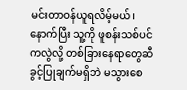မင်းတာဝန်ယူရလိမ့်မယ်၊ နောက်ပြီး သူ့ကို ဖူစန်းသစ်ပင်ကလွဲလို့ တစ်ခြားနေရာတွေဆီ ခွင့်ပြုချက်မရှိဘဲ မသွားစေ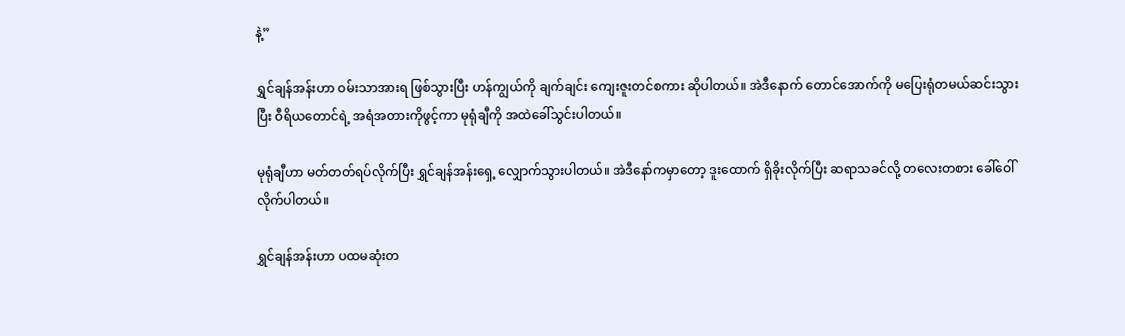နဲ့”

ရွှင်ချန်အန်းဟာ ဝမ်းသာအားရ ဖြစ်သွားပြီး ဟန်ကျွယ်ကို ချက်ချင်း ကျေးဇူးတင်စကား ဆိုပါတယ်။ အဲဒီနောက် တောင်အောက်ကို မပြေးရုံတမယ်ဆင်းသွားပြီး ဝီရိယတောင်ရဲ့ အရံအတားကိုဖွင့်ကာ မုရုံချီကို အထဲခေါ်သွင်းပါတယ်။

မုရုံချီဟာ မတ်တတ်ရပ်လိုက်ပြီး ရွှင်ချန်အန်းရှေ့ လျှောက်သွားပါတယ်။ အဲဒီနော်ကမှာတော့ ဒူးထောက် ရှိခိုးလိုက်ပြီး ဆရာသခင်လို့ တလေးတစား ခေါ်ဝေါ်လိုက်ပါတယ်။

ရွှင်ချန်အန်းဟာ ပထမဆုံးတ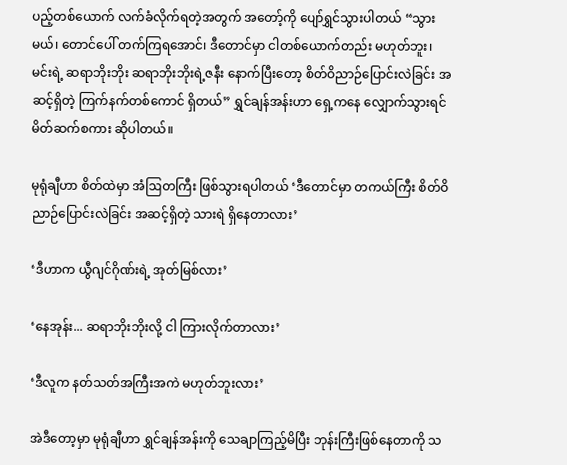ပည့်တစ်ယောက် လက်ခံလိုက်ရတဲ့အတွက် အတော့်ကို ပျော်ရွှင်သွားပါတယ် “သွားမယ်၊ တောင်ပေါ် တက်ကြရအောင်၊ ဒီတောင်မှာ ငါတစ်ယောက်တည်း မဟုတ်ဘူး၊ မင်းရဲ့ ဆရာဘိုးဘိုး ဆရာဘိုးဘိုးရဲ့ဇနီး နောက်ပြီးတော့ စိတ်ဝိညာဉ်ပြောင်းလဲခြင်း အဆင့်ရှိတဲ့ ကြက်နက်တစ်ကောင် ရှိတယ်” ရွှင်ချန်အန်းဟာ ရှေ့ကနေ လျှောက်သွားရင် မိတ်ဆက်စကား ဆိုပါတယ်။

မုရုံချီဟာ စိတ်ထဲမှာ အံဩတကြီး ဖြစ်သွားရပါတယ် ‘ဒီ‌တောင်မှာ တကယ်ကြီး စိတ်ဝိညာဉ်ပြောင်းလဲခြင်း အဆင့်ရှိတဲ့ သားရဲ ရှိနေတာလား’

‘ဒီဟာက ယွီဂျင်ဂိုဏ်းရဲ့ အုတ်မြစ်လား’

‘နေအုန်း... ဆရာဘိုးဘိုးလို့ ငါ ကြားလိုက်တာလား’

‘ဒီလူက နတ်သတ်အကြီးအကဲ မဟုတ်ဘူးလား’

အဲဒီတော့မှာ မုရုံချီဟာ ရွှင်ချန်အန်းကို သေချာကြည့်မိပြီး ဘုန်းကြီးဖြစ်နေတာကို သ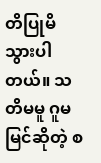တိပြုမိသွားပါတယ်။ သတိမမူ ဂူမမြင်ဆိုတဲ့ စ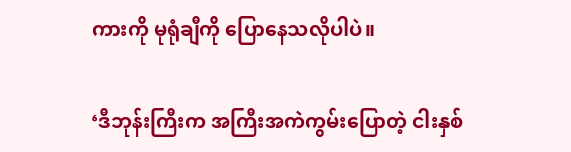ကားကို မုရုံချီကို ပြောနေသလိုပါပဲ။

‘ဒီဘုန်းကြီးက အကြီးအကဲကွမ်းပြောတဲ့ ငါးနှစ်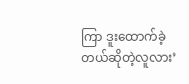ကြာ ဒူးထောက်ခဲ့တယ်ဆိုတဲ့လူလား’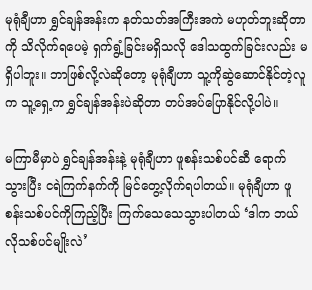မုရုံချီဟာ ရွှင်ချန်အန်းက နတ်သတ်အကြီးအကဲ မဟုတ်ဘူးဆိုတာကို သိလိုက်ရပေမဲ့ ရှက်ရွံ့ခြင်းမရှိသလို ဒေါသထွက်ခြင်းလည်း မရှိပါဘူး။ ဘာဖြစ်လို့လဲဆိုတော့ မုရုံချီဟာ သူ့ကိုဆွဲဆောင်နိုင်တဲ့လူက သူ့ရှေ့က ရွှင်ချန်အန်းပဲဆိုတာ တပ်အပ်ပြောနိုင်လို့ပါပဲ။

မကြာမီမှာပဲ ရွှင်ချန်အန်းနဲ့ မုရုံချီဟာ ဖူစန်းသစ်ပင်ဆီ ရောက်သွားပြီး ငရဲကြက်နက်ကို မြင်တွေ့လိုက်ရပါတယ်။ မုရုံချီဟာ ဖူစန်းသစ်ပင်ကိုကြည့်ပြီး ကြက်သေသေသွားပါတယ် ‘ဒါက ဘယ်လိုသစ်ပင်မျိုးလဲ’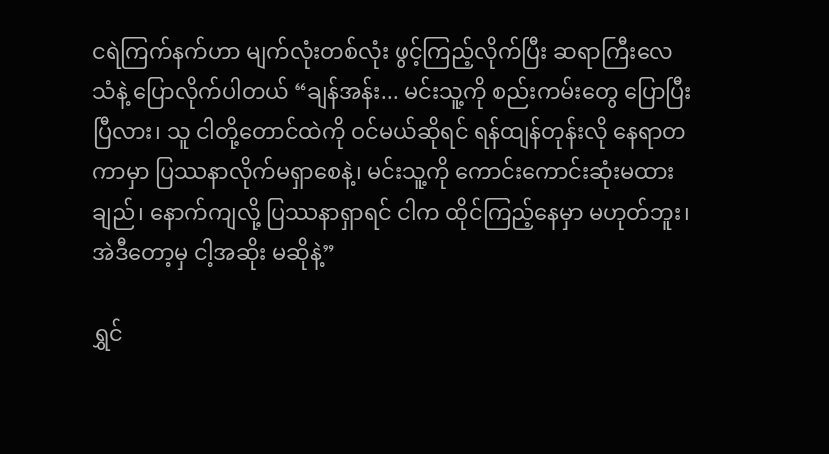ငရဲကြက်နက်ဟာ မျက်လုံးတစ်လုံး ဖွင့်ကြည့်လိုက်ပြီး ဆရာကြီးလေသံနဲ့ ပြောလိုက်ပါတယ် “ချန်အန်း... မင်းသူ့ကို စည်းကမ်းတွေ ပြောပြီးပြီလား၊ သူ ငါတို့တောင်ထဲကို ဝင်မယ်ဆိုရင် ရန်ထျန်တုန်းလို နေရာတကာမှာ ပြဿနာလိုက်မရှာစေနဲ့၊ မင်းသူ့ကို ကောင်းကောင်းဆုံးမထားချည်၊ နောက်ကျလို့ ပြဿနာရှာရင် ငါက ထိုင်ကြည့်နေမှာ မဟုတ်ဘူး၊ အဲဒီတော့မှ ငါ့အဆိုး မဆိုနဲ့”

ရွှင်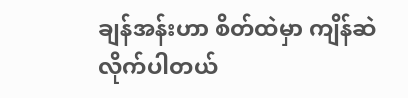ချန်အန်းဟာ စိတ်ထဲမှာ ကျိန်ဆဲလိုက်ပါတယ်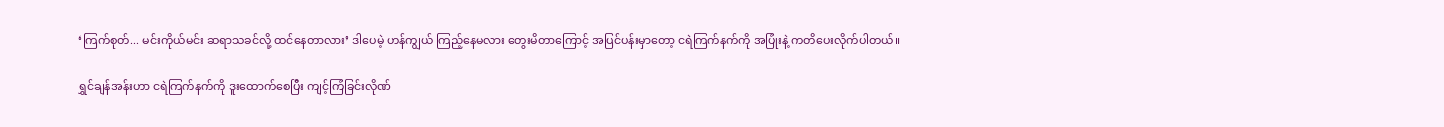‘ကြက်စုတ်... မင်းကိုယ်မင်း ဆရာသခင်လို့ ထင်နေတာလား’ ဒါပေမဲ့ ဟန်ကျွယ် ကြည့်နေမလား တွေးမိတာကြောင့် အပြင်ပန်းမှာတော့ ငရဲကြက်နက်ကို အပြုံးနဲ့ ကတိပေးလိုက်ပါတယ်။

ရွှင်ချန်အန်းဟာ ငရဲကြက်နက်ကို ဒူးထောက်စေပြီး ကျင့်ကြံခြင်းလိုဏ်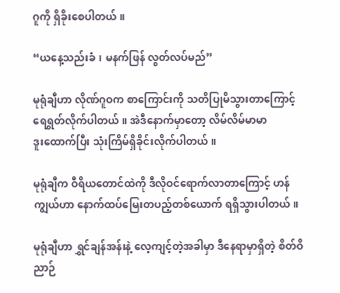ဂူကို ရှိခိုးစေပါတယ်။

“ယနေ့သည်းခံ၊ မနက်ဖြန် လွတ်လပ်မည်”

မုရုံချီဟာ လိုဏ်ဂူဝက စာကြောင်းကို သတိပြုမိသွားတာကြောင့် ရေရွတ်လိုက်ပါတယ်။ အဲဒီနောက်မှာတော့ လိမ်လိမ်မာမာ ဒူး‌ထောက်ပြီး သုံးကြိမ်ရှိခိုင်းလိုက်ပါတယ်။

မုရုံချီက ဝီရိယတောင်ထဲကို ဒီလိုဝင်ရောက်လာတာကြောင့် ဟန်ကျွယ်ဟာ နောက်ထပ်မြေးတပည့်တစ်ယောက် ရရှိသွားပါတယ်။

မုရုံချီဟာ ရွှင်ချန်အန်းနဲ့ လေ့ကျင့်တဲ့အခါမှာ ဒီနေရာမှာရှိတဲ့ စိတ်ဝိညာဉ်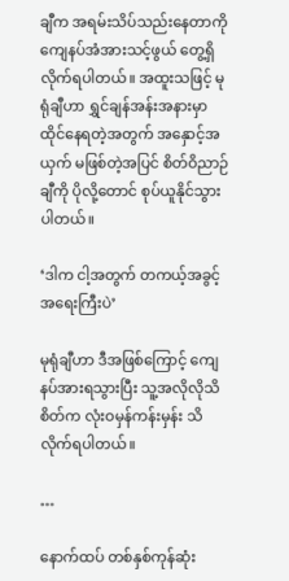ချီက အရမ်းသိပ်သည်းနေတာကို ကျေနပ်အံအားသင့်ဖွယ် တွေ့ရှိလိုက်ရပါတယ်။ အထူးသဖြင့် မုရုံချီဟာ ရွှင်ချန်အန်းအနားမှာ ထိုင်နေရတဲ့အတွက် အနှောင့်အယှက် မဖြစ်တဲ့အပြင် စိတ်ဝိညာဉ်ချီကို ပိုလို့တောင် စုပ်ယူနိုင်သွားပါတယ်။

‘ဒါက ငါ့အတွက် တကယ့်အခွင့်အရေးကြီးပဲ’

မုရုံချီဟာ ဒီအဖြစ်ကြောင့် ကျေနပ်အားရသွားပြီး သူ့အလိုလိုသိစိတ်က လုံးဝမှန်ကန်းမှန်း သိလိုက်ရပါတယ်။

…

နောက်ထပ် တစ်နှစ်ကုန်ဆုံး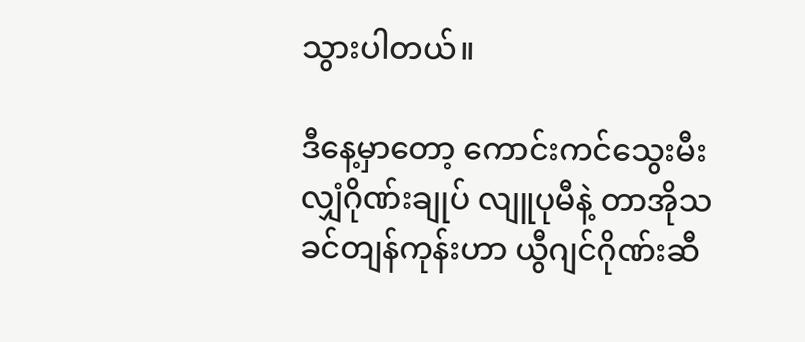သွားပါတယ်။

ဒီနေ့မှာတော့ ကောင်းကင်သွေးမီးလျှံဂိုဏ်းချုပ် လျူပုမီနဲ့ တာအိုသခင်တျန်ကုန်းဟာ ယွီဂျင်ဂိုဏ်းဆီ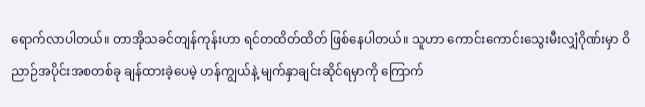ရောက်လာပါတယ်။ တာအိုသခင်တျန်ကုန်းဟာ ရင်တထိတ်ထိတ် ဖြစ်နေပါတယ်။ သူဟာ ကောင်းကောင်းသွေးမီးလျှံဂိုဏ်းမှာ ဝိညာဉ်အပိုင်းအစတစ်ခု ချန်ထားခဲ့ပေမဲ့ ဟန်ကျွယ်နဲ့ မျက်နှာချင်းဆိုင်ရမှာကို ကြောက်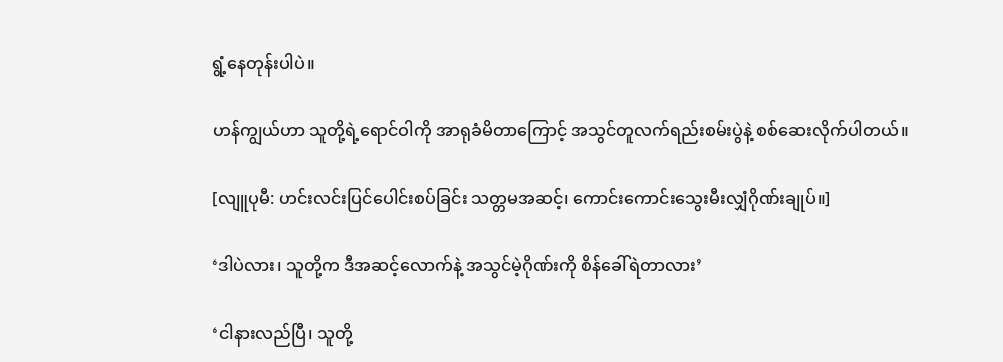ရွံ့နေတုန်းပါပဲ။

ဟန်ကျွယ်ဟာ သူတို့ရဲ့ရောင်ဝါကို အာရုခံမိတာကြောင့် အသွင်တူလက်ရည်းစမ်းပွဲနဲ့ စစ်ဆေးလိုက်ပါတယ်။

[လျူပုမီ: ဟင်းလင်းပြင်ပေါင်းစပ်ခြင်း သတ္တမအဆင့်၊ ကောင်းကောင်းသွေးမီးလျှံဂိုဏ်းချုပ်။]

‘ဒါပဲလား၊ သူတို့က ဒီအဆင့်လောက်နဲ့ အသွင်မဲ့ဂိုဏ်းကို စိန်ခေါ်ရဲတာလား’

‘ငါနားလည်ပြီ၊ သူတို့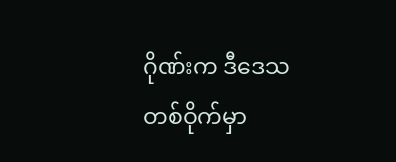ဂိုဏ်းက ဒီဒေသတစ်ဝိုက်မှာ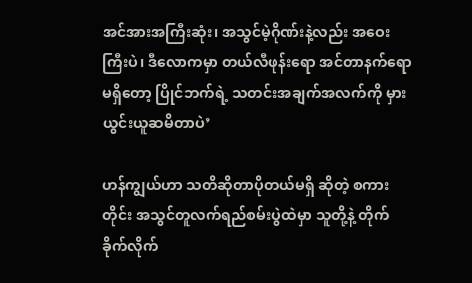အင်အားအကြီးဆုံး၊ အသွင်မဲ့ဂိုဏ်းနဲ့လည်း အဝေးကြီးပဲ၊ ဒီလောကမှာ တယ်လီဖုန်းရော အင်တာနက်‌ရောမရှိတော့ ပြိုင်ဘက်ရဲ့ သတင်းအချက်အလက်ကို မှားယွင်းယူဆမိတာပဲ’

ဟန်ကျွယ်ဟာ သတိဆိုတာပိုတယ်မရှိ ဆိုတဲ့ စကားတိုင်း အသွင်တူလက်ရည်စမ်းပွဲထဲမှာ သူတို့နဲ့ တိုက်ခိုက်လိုက်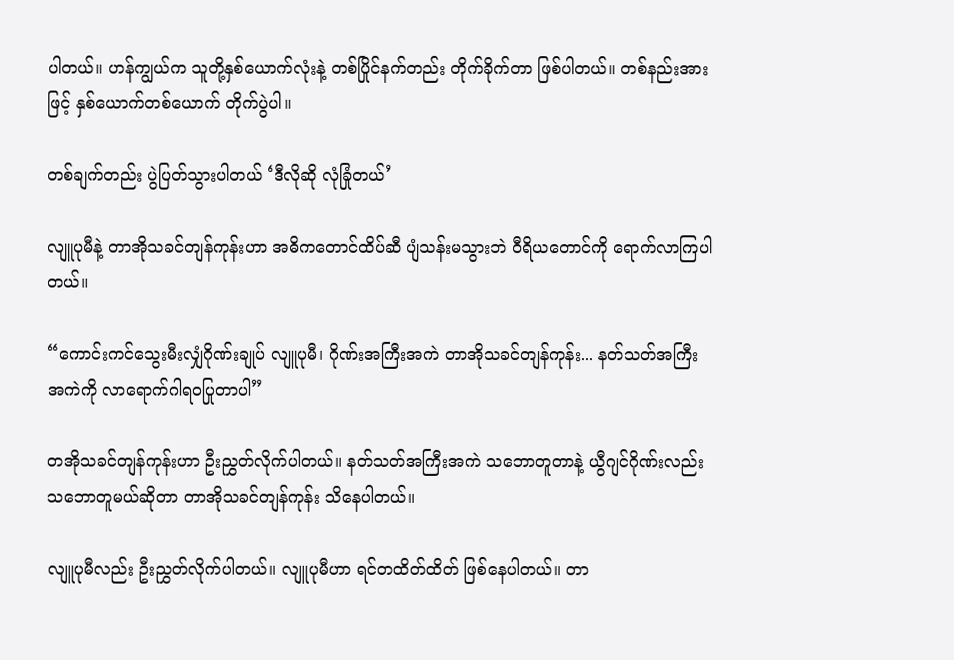ပါတယ်။ ဟန်ကျွယ်က သူတို့နှစ်ယောက်လုံးနဲ့ တစ်ပြိုင်နက်တည်း တိုက်ခိုက်တာ ဖြစ်ပါတယ်။ တစ်နည်းအားဖြင့် နှစ်ယောက်တစ်ယောက် တိုက်ပွဲပါ။

တစ်ချက်တည်း ပွဲပြတ်သွားပါတယ် ‘ဒီလိုဆို လုံခြုံတယ်’

လျူပုမီနဲ့ တာအိုသခင်တျန်ကုန်းဟာ အဓိကတောင်ထိပ်ဆီ ပျံသန်းမသွားဘဲ ဝီရိယတောင်ကို ရောက်လာကြပါတယ်။

“ကောင်းကင်သွေးမီးလျှံဂိုဏ်းချုပ် လျူပုမီ၊ ဂိုဏ်းအကြီးအကဲ တာအိုသခင်တျန်ကုန်း... နတ်သတ်အကြီးအကဲကို လာရောက်ဂါရဝပြုတာပါ”

တအိုသခင်တျန်ကုန်းဟာ ဦးညွှတ်လိုက်ပါတယ်။ နတ်သတ်အကြီးအကဲ သ‌ဘောတူတာနဲ့ ယွီဂျင်ဂိုဏ်းလည်း သဘောတူမယ်ဆိုတာ တာအိုသခင်တျန်ကုန်း သိနေပါတယ်။

လျူပုမီလည်း ဦးညွှတ်လိုက်ပါတယ်။ လျူပုမီဟာ ရင်တထိတ်ထိတ် ဖြစ်နေပါတယ်။ တာ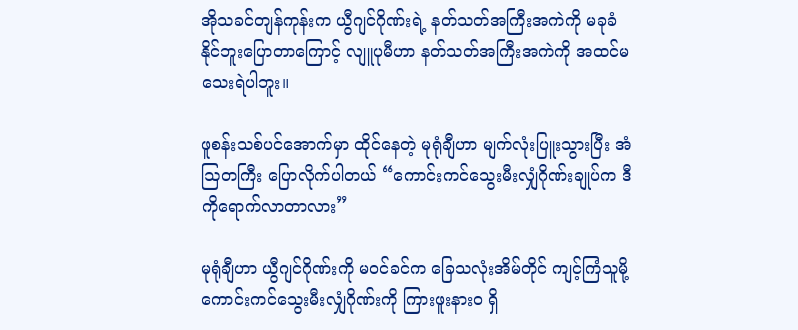အိုသခင်တျန်ကုန်းက ယွီဂျင်ဂိုဏ်းရဲ့ နတ်သတ်အကြီးအကဲကို မခုခံနိုင်ဘူးပြောတာကြောင့် လျူပုမီဟာ နတ်သတ်အကြီးအကဲကို အထင်မသေးရဲပါဘူး။

ဖူစန်းသစ်ပင်အောက်မှာ ထိုင်နေတဲ့ မုရုံချီဟာ မျက်လုံးပြူးသွားပြီး အံဩတကြီး ပြောလိုက်ပါတယ် “ကောင်းကင်သွေးမီးလျှံဂိုဏ်းချုပ်က ဒီကိုရောက်လာတာလား”

မုရုံချီဟာ ယွီဂျင်ဂိုဏ်းကို မဝင်ခင်က ခြေသလုံးအိမ်တိုင် ကျင့်ကြံသူမို့ ကောင်းကင်သွေးမီးလျှံဂိုဏ်းကို ကြားဖူးနားဝ ရှိ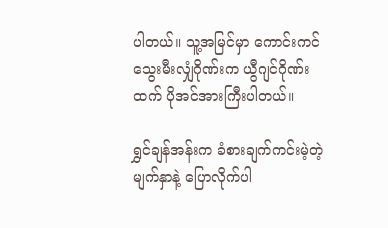ပါတယ်။ သူ့အမြင်မှာ ကောင်းကင်သွေးမီးလျှံဂိုဏ်းက ယွီဂျင်ဂိုဏ်းထက် ပိုအင်အားကြီးပါတယ်။

ရွှင်ချန်အန်းက ခံစားချက်ကင်းမဲ့တဲ့မျက်နှာနဲ့ ပြောလိုက်ပါ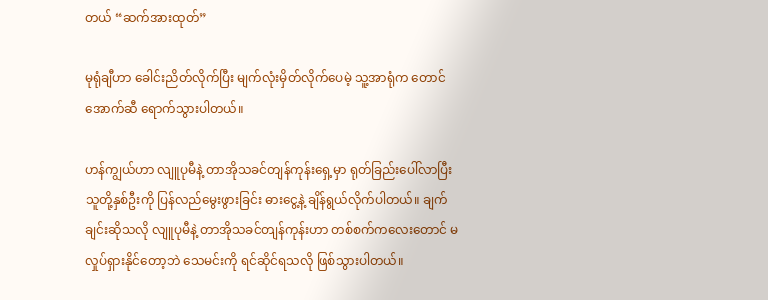တယ် “ဆက်အားထုတ်”

မုရုံချီဟာ ခေါင်းညိတ်လိုက်ပြီး မျက်လုံးမှိတ်လိုက်ပေမဲ့ သူ့အာရုံက တောင်အောက်ဆီ ရောက်သွားပါတယ်။

ဟန်ကျွယ်ဟာ လျူပုမီနဲ့ တာအိုသခင်တျန်ကုန်း‌ရှေ့မှာ ရုတ်ခြည်းပေါ်လာပြီး သူတို့နှစ်ဦးကို ပြန်လည်မွေးဖွားခြင်း ဓားငွေ့နဲ့ ချိန်ရွယ်လိုက်ပါတယ်။ ချက်ချင်းဆိုသလို လျူပုမီနဲ့ တာအိုသခင်တျန်ကုန်းဟာ တစ်စက်ကလေးတောင် မလှုပ်ရှားနိုင်တော့ဘဲ သေမင်းကို ရင်ဆိုင်ရသလို ဖြစ်သွားပါတယ်။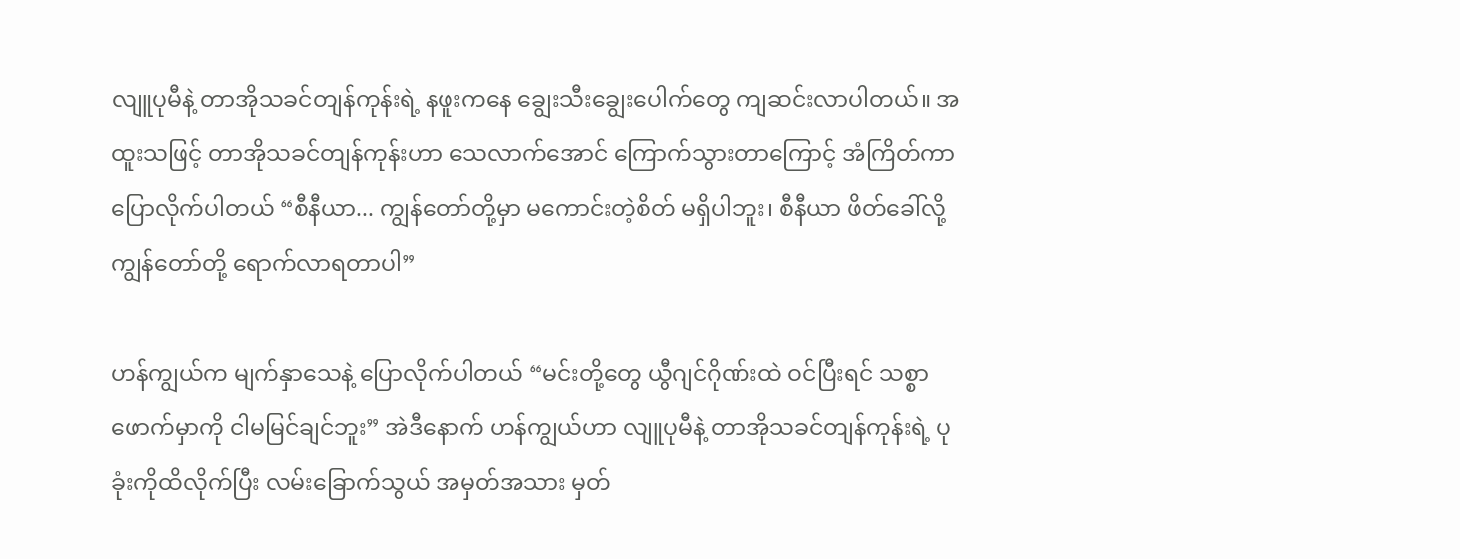လျူပုမီနဲ့ တာအိုသခင်တျန်ကုန်းရဲ့ နဖူးကနေ ချွေးသီးချွေးပေါက်တွေ ကျဆင်းလာပါတယ်။ အထူးသဖြင့် တာအိုသခင်တျန်ကုန်းဟာ သေလာက်အောင် ကြောက်သွားတာကြောင့် အံကြိတ်ကာ ပြောလိုက်ပါတယ် “စီနီယာ... ကျွန်တော်တို့မှာ မကောင်းတဲ့စိတ် မရှိပါဘူး၊ စီနီယာ ဖိတ်ခေါ်လို့ ကျွန်တော်တို့ ရောက်လာရတာပါ”

ဟန်ကျွယ်က မျက်နှာသေနဲ့ ပြောလိုက်ပါတယ် “မင်းတို့တွေ ယွီဂျင်ဂိုဏ်းထဲ ဝင်ပြီးရင် သစ္စာဖောက်မှာကို ငါမမြင်ချင်ဘူး” အဲဒီနောက် ဟန်ကျွယ်ဟာ လျူပုမီနဲ့ တာအိုသခင်တျန်ကုန်းရဲ့ ပုခုံးကိုထိလိုက်ပြီး လမ်းခြောက်သွယ် အမှတ်အသား မှတ်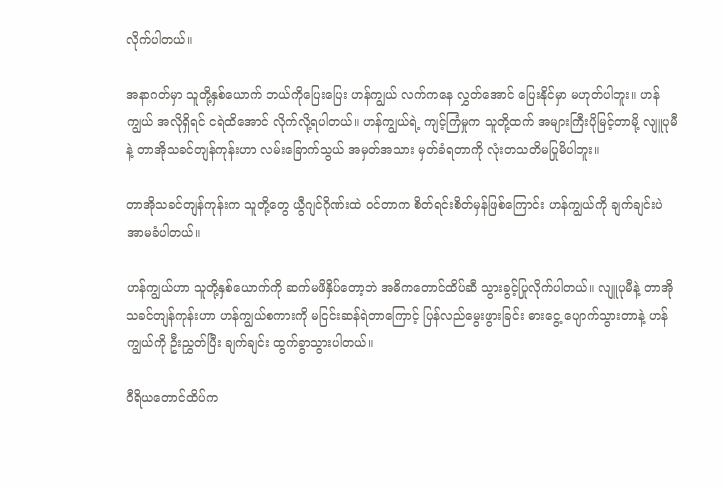လိုက်ပါတယ်။

အနာဂတ်မှာ သူတို့နှစ်ယောက် ဘယ်ကိုပြေးပြေး ဟန်ကျွယ် လက်ကနေ လွှတ်အောင် ပြေးနိုင်မှာ မဟုတ်ပါဘူး။ ဟန်ကျွယ် အလိုရှိရင် ငရဲထိအောင် လိုက်လို့ရပါတယ်။ ဟန်ကျွယ်ရဲ့ ကျင့်ကြံမှုက သူတို့ထက် အများကြီးပိုမြင့်တာမို့ လျူပုမီနဲ့ တာအိုသခင်တျန်ကုန်းဟာ လမ်းခြောက်သွယ် အမှတ်အသား မှတ်ခံရတာကို လုံးတသတိမပြုမိပါဘူး။

တာအိုသခင်တျန်ကုန်းက သူတို့တွေ ယွီဂျင်ဂိုဏ်းထဲ ဝင်တာက စိတ်ရင်းစိတ်မှန်ဖြစ်ကြောင်း ဟန်ကျွယ်ကို ချက်ချင်းပဲ အာမခံပါတယ်။

ဟန်ကျွယ်ဟာ သူတို့နှစ်ယောက်ကို ဆက်မဖိနှိပ်တော့ဘဲ အဓိကတောင်ထိပ်ဆီ သွားခွင့်ပြုလိုက်ပါတယ်။ လျူပုမီနဲ့ တာအိုသခင်တျန်ကုန်းဟာ ဟန်ကျွယ်စကားကို မငြင်းဆန်ရဲတာကြောင့် ပြန်လည်မွေးဖွားခြင်း ဓားငွေ့ ပျောက်သွားတာနဲ့ ဟန်ကျွယ်ကို ဦးညွှတ်ပြီး ချက်ချင်း ထွက်ခွာသွားပါတယ်။

ဝီရိယတောင်ထိပ်က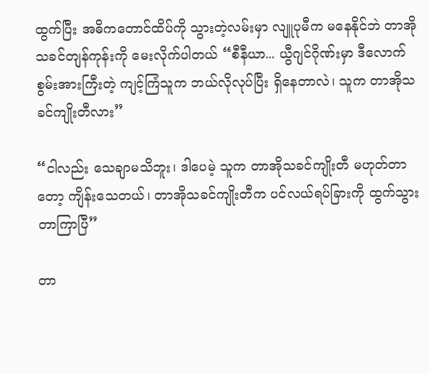ထွက်ပြီး အဓိကတောင်ထိပ်ကို သွားတဲ့လမ်းမှာ လျူပုမီက မနေနိုင်ဘဲ တာအိုသခင်တျန်ကုန်းကို မေးလိုက်ပါတယ် “စီနီယာ... ယွီဂျင်ဂိုဏ်းမှာ ဒီလောက်စွမ်းအားကြီးတဲ့ ကျင့်ကြံသူက ဘယ်လိုလုပ်ပြီး ရှိနေတာလဲ၊ သူက တာအိုသခင်ကျိုးတီလား”

“ငါလည်း သေချာမသိဘူး၊ ဒါပေမဲ့ သူက တာအိုသခင်ကျိုးတီ မဟုတ်တာတော့ ကျိန်းသေတယ်၊ တာအိုသခင်ကျိုးတီက ပင်လယ်ရပ်ခြားကို ထွက်သွားတာကြာပြီ”

တာ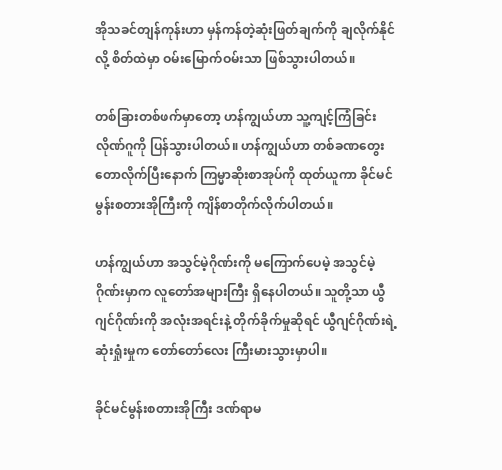အိုသခင်တျန်ကုန်းဟာ မှန်ကန်တဲ့ဆုံးဖြတ်ချက်ကို ချလိုက်နိုင်လို့ စိတ်ထဲမှာ ဝမ်းမြောက်ဝမ်းသာ ဖြစ်သွားပါတယ်။

တစ်ခြားတစ်ဖက်မှာတော့ ဟန်ကျွယ်ဟာ သူ့ကျင့်ကြံခြင်းလိုဏ်ဂူကို ပြန်သွားပါတယ်။ ဟန်ကျွယ်ဟာ တစ်ခဏတွေးတောလိုက်ပြီးနောက် ကြမ္မာဆိုးစာအုပ်ကို ထုတ်ယူကာ ခိုင်မင်မွန်းစတားအိုကြီးကို ကျိန်စာတိုက်လိုက်ပါတယ်။

ဟန်ကျွယ်ဟာ အသွင်မဲ့ဂိုဏ်းကို မကြောက်ပေမဲ့ အသွင်မဲ့ဂိုဏ်းမှာက လူတော်အများကြီး ရှိနေပါတယ်။ သူတို့သာ ယွီဂျင်ဂိုဏ်းကို အလုံးအရင်းနဲ့ တိုက်ခိုက်မှုဆိုရင် ယွီဂျင်ဂိုဏ်းရဲ့ ဆုံးရှုံးမှုက တော်တော်လေး ကြီးမားသွားမှာပါ။

ခိုင်မင်မွန်းစတားအိုကြီး ဒဏ်ရာမ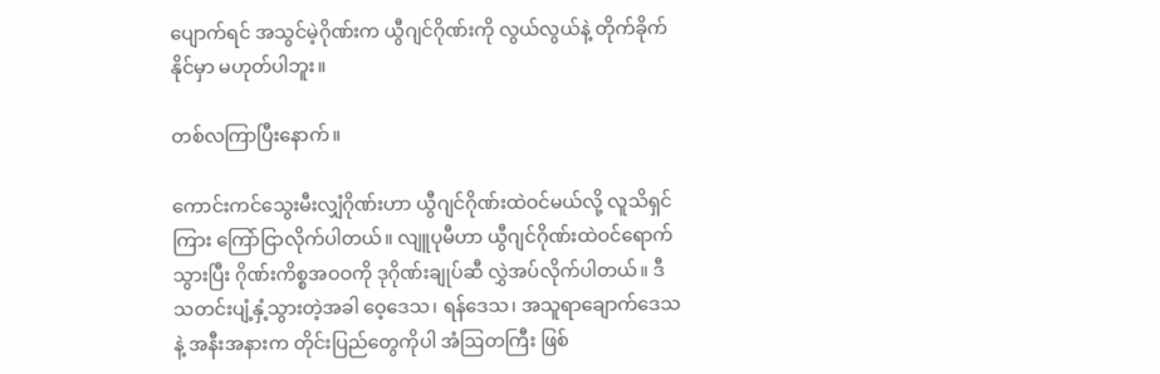ပျောက်ရင် အသွင်မဲ့ဂိုဏ်းက ယွီဂျင်ဂိုဏ်းကို လွယ်လွယ်နဲ့ တိုက်ခိုက်နိုင်မှာ မဟုတ်ပါဘူး။

တစ်လကြာပြီးနောက်။

ကောင်းကင်သွေးမီးလျှံဂိုဏ်းဟာ ယွီဂျင်ဂိုဏ်းထဲဝင်မယ်လို့ လူသိရှင်ကြား ကြော်ငြာလိုက်ပါတယ်။ လျူပုမီဟာ ယွီဂျင်ဂိုဏ်းထဲဝင်ရောက်သွားပြီး ဂိုဏ်းကိစ္စအဝဝကို ဒုဂိုဏ်းချုပ်ဆီ လွှဲအပ်လိုက်ပါတယ်။ ဒီသတင်းပျံ့နှံ့သွားတဲ့အခါ ဝေ့ဒေသ၊ ရန်ဒေသ၊ အသူရာချောက်ဒေသနဲ့ အနီးအနားက တိုင်းပြည်တွေကိုပါ အံဩတကြီး ဖြစ်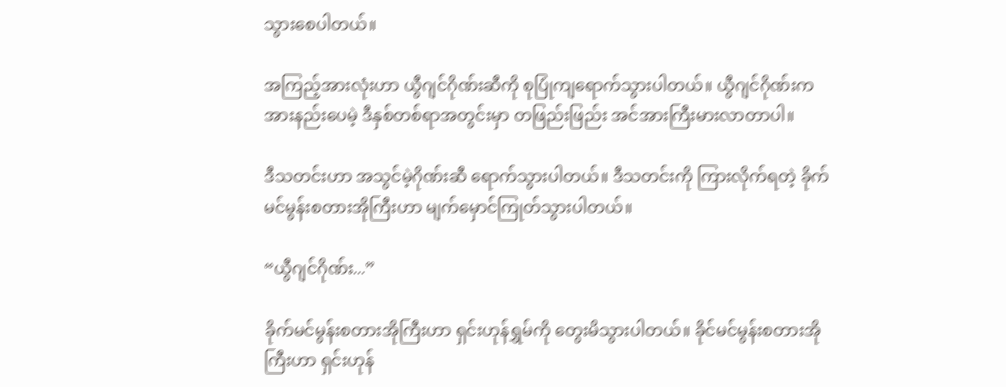သွားစေပါတယ်။

အကြည့်အားလုံးဟာ ယွီဂျင်ဂိုဏ်းဆီကို စုပြုံကျရောက်သွားပါတယ်။ ယွီဂျင်ဂိုဏ်းက အားနည်းပေမဲ့ ဒီနှစ်တစ်ရာအတွင်းမှာ တဖြည်းဖြည်း အင်အားကြီးမားလာတာပါ။

ဒီသတင်းဟာ အသွင်မဲ့ဂိုဏ်းဆီ ရောက်သွားပါတယ်။ ဒီသတင်းကို ကြားလိုက်ရတဲ့ ခိုက်မင်မွန်းစတားအိုကြီးဟာ မျက်မှောင်ကြုတ်သွားပါတယ်။

“ယွီဂျင်ဂိုဏ်း...”

ခိုက်မင်မွန်းစတားအိုကြီးဟာ ရှင်းဟုန်ရွှမ်ကို တွေးမိသွားပါတယ်။ ခိုင်မင်မွန်းစတားအိုကြီးဟာ ရှင်းဟုန်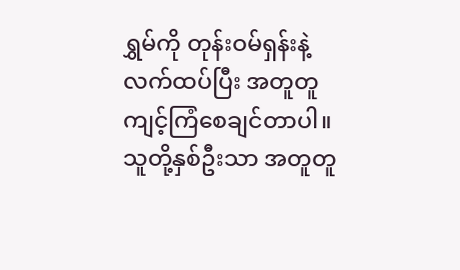ရွှမ်ကို တုန်းဝမ်ရှန်းနဲ့ လက်ထပ်ပြီး အတူတူ ကျင့်ကြံစေချင်တာပါ။ သူတို့နှစ်ဦးသာ အတူတူ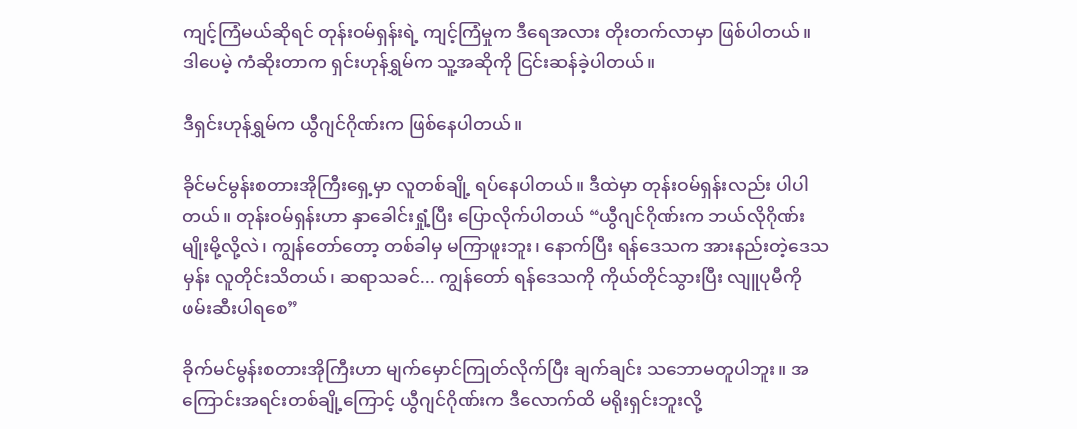ကျင့်ကြံမယ်ဆိုရင် တုန်းဝမ်ရှန်းရဲ့ ကျင့်ကြံမှုက ဒီရေအလား တိုးတက်လာမှာ ဖြစ်ပါတယ်။ ဒါပေမဲ့ ကံဆိုးတာက ရှင်းဟုန်ရွှမ်က သူ့အဆိုကို ငြင်းဆန်ခဲ့ပါတယ်။

ဒီရှင်းဟုန်ရွှမ်က ယွီဂျင်ဂိုဏ်းက ဖြစ်နေပါတယ်။

ခိုင်မင်မွန်းစတားအိုကြီးရှေ့မှာ လူတစ်ချို့ ရပ်နေပါတယ်။ ဒီထဲမှာ တုန်းဝမ်ရှန်းလည်း ပါပါတယ်။ တုန်းဝမ်ရှန်းဟာ နှာခေါင်းရှုံ့ပြီး ပြောလိုက်ပါတယ် “ယွီဂျင်ဂိုဏ်းက ဘယ်လိုဂိုဏ်းမျိုးမို့လို့လဲ၊ ကျွန်တော်တော့ တစ်ခါမှ မကြာဖူးဘူး၊ နောက်ပြီး ရန်ဒေသက အားနည်းတဲ့ဒေသမှန်း လူတိုင်းသိတယ်၊ ဆရာသခင်... ကျွန်တော် ရန်ဒေသကို ကိုယ်တိုင်သွားပြီး လျူပုမီကို ဖမ်းဆီးပါရစေ”

ခိုက်မင်မွန်းစတားအိုကြီးဟာ မျက်မှောင်ကြုတ်လိုက်ပြီး ချက်ချင်း သဘောမတူပါဘူး။ အကြောင်းအရင်းတစ်ချို့ကြောင့် ယွီဂျင်ဂိုဏ်းက ဒီလောက်ထိ မရိုးရှင်းဘူးလို့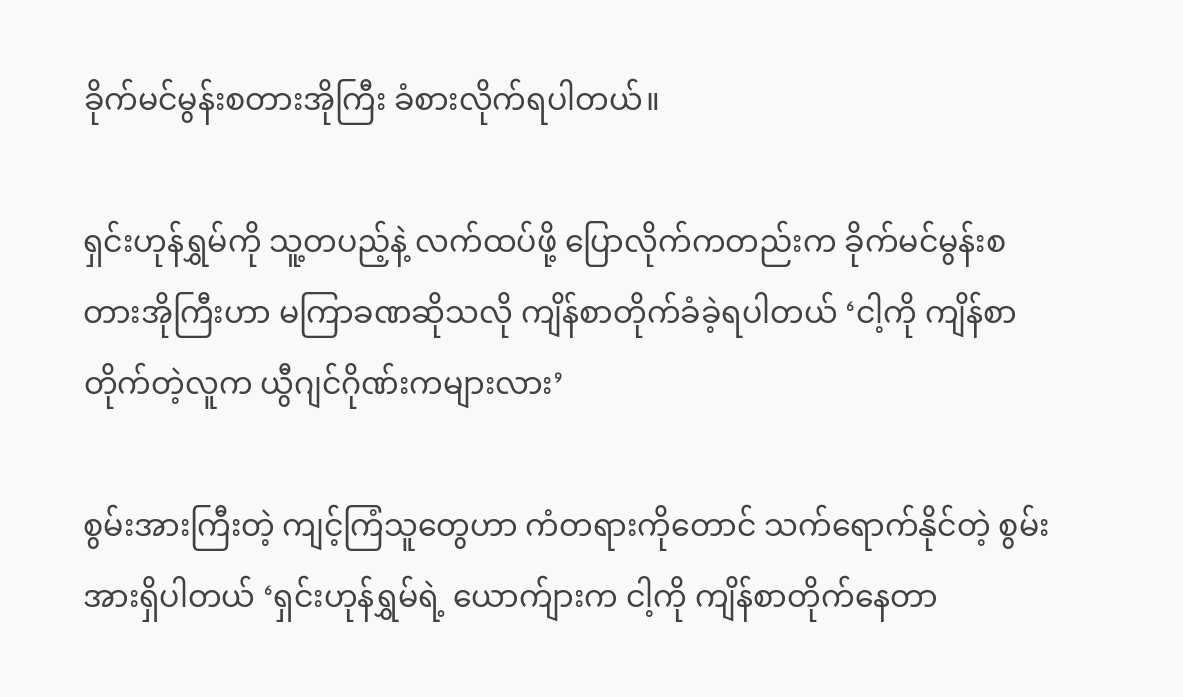ခိုက်မင်မွန်းစတားအိုကြီး ခံစားလိုက်ရပါတယ်။

ရှင်းဟုန်ရွှမ်ကို သူ့တပည့်နဲ့ လက်ထပ်ဖို့ ပြောလိုက်ကတည်းက ခိုက်မင်မွန်းစတားအိုကြီးဟာ မကြာခဏဆိုသလို ကျိန်စာတိုက်ခံခဲ့ရပါတယ် ‘ငါ့ကို ကျိန်စာတိုက်တဲ့လူက ယွီဂျင်ဂိုဏ်းကများလား’

စွမ်းအားကြီးတဲ့ ကျင့်ကြံသူတွေဟာ ကံတရားကိုတောင် သက်ရောက်နိုင်တဲ့ စွမ်းအားရှိပါတယ် ‘ရှင်းဟုန်ရွှမ်ရဲ့ ယောက်ျားက ငါ့ကို ကျိန်စာတိုက်နေတာ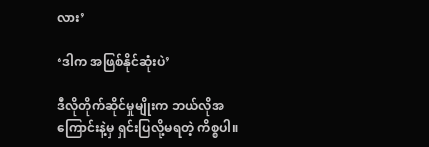လား’

‘ဒါက အဖြစ်နိုင်ဆုံးပဲ’

ဒီလိုတိုက်ဆိုင်မှုမျိုးက ဘယ်လိုအကြောင်းနဲ့မှ ရှင်းပြလို့မရတဲ့ ကိစ္စပါ။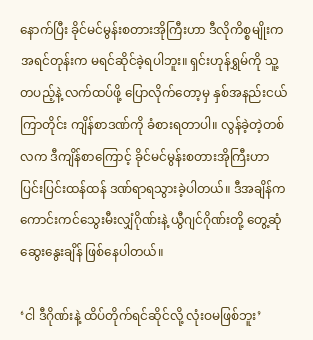နောက်ပြီး ခိုင်မင်မွန်းစတားအိုကြီးဟာ ဒီလိုကိစ္စမျိုးက အရင်တုန်းက မရင်ဆိုင်ခဲ့ရပါဘူး။ ရှင်းဟုန်ရွှမ်ကို သူ့တပည့်နဲ့ လက်ထပ်ဖို့ ပြောလိုက်တော့မှ နှစ်အနည်းငယ်ကြာတိုင်း ကျိန်စာဒဏ်ကို ခံစားရတာပါ။ လွန်ခဲ့တဲ့တစ်လက ဒီကျိန်စာကြောင့် ခိုင်မင်မွန်းစတားအိုကြီးဟာ ပြင်းပြင်းထန်ထန် ဒဏ်ရာရသွားခဲ့ပါတယ်။ ဒီအချိန်က ကောင်းကင်သွေးမီးလျှံဂိုဏ်းနဲ့ ယွီဂျင်ဂိုဏ်းတို့ တွေ့ဆုံဆွေးနွေးချိန် ဖြစ်နေပါတယ်။

‘ငါ ဒီဂိုဏ်းနဲ့ ထိပ်တိုက်ရင်ဆိုင်လို့ လုံးဝမဖြစ်ဘူး’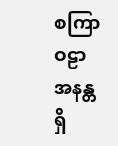စကြာဝဠာ အနန္တရှိ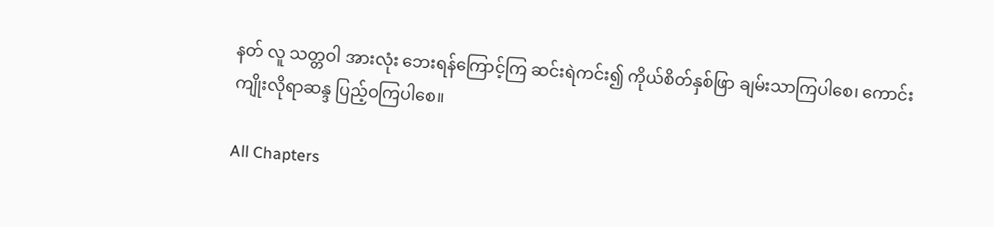နတ် လူ သတ္တဝါ အားလုံး ဘေးရန်ကြောင့်ကြ ဆင်းရဲကင်း၍ ကိုယ်စိတ်နှစ်ဖြာ ချမ်းသာကြပါစေ၊ ကောင်းကျိုးလိုရာဆန္ဒ ပြည့်ဝကြပါစေ။

All Chapters